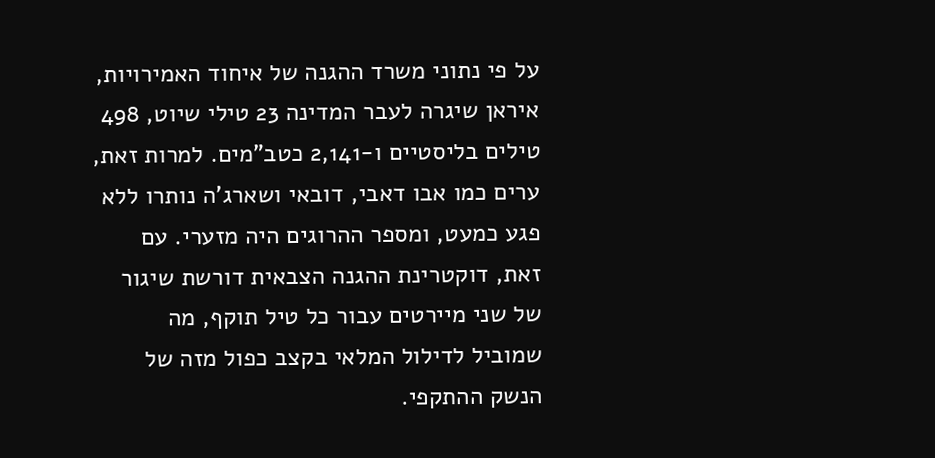על פי נתוני משרד ההגנה של איחוד האמירויות, איראן שיגרה לעבר המדינה 23 טילי שיוט, 498 טילים בליסטיים ו-2,141 כטב"מים. למרות זאת, ערים כמו אבו דאבי, דובאי ושארג'ה נותרו ללא פגע כמעט, ומספר ההרוגים היה מזערי. עם זאת, דוקטרינת ההגנה הצבאית דורשת שיגור של שני מיירטים עבור כל טיל תוקף, מה שמוביל לדילול המלאי בקצב כפול מזה של הנשק ההתקפי.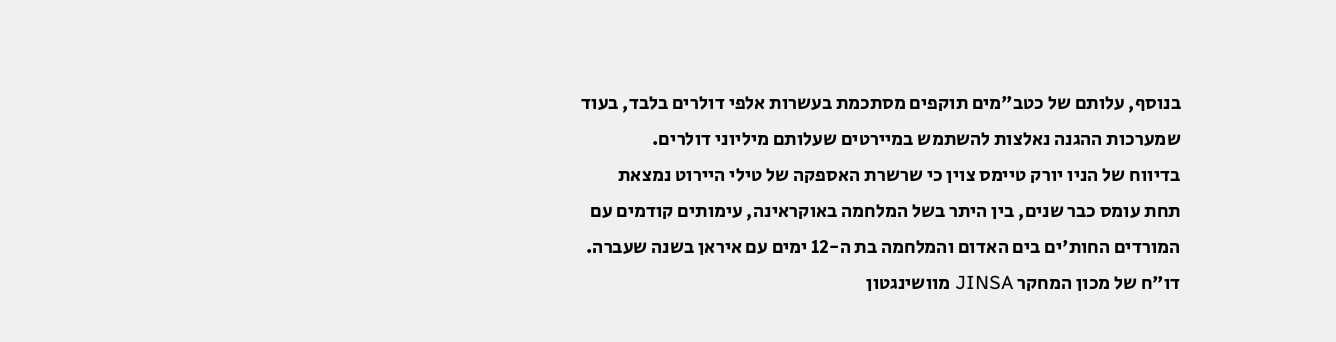בנוסף, עלותם של כטב"מים תוקפים מסתכמת בעשרות אלפי דולרים בלבד, בעוד שמערכות ההגנה נאלצות להשתמש במיירטים שעלותם מיליוני דולרים.
בדיווח של הניו יורק טיימס צוין כי שרשרת האספקה של טילי היירוט נמצאת תחת עומס כבר שנים, בין היתר בשל המלחמה באוקראינה, עימותים קודמים עם המורדים החות'ים בים האדום והמלחמה בת ה-12 ימים עם איראן בשנה שעברה. דו"ח של מכון המחקר JINSA מוושינגטון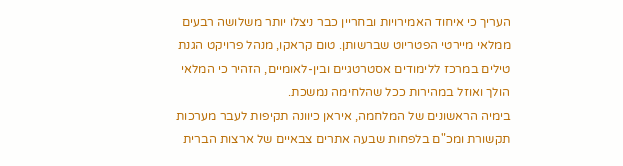העריך כי איחוד האמירויות ובחריין כבר ניצלו יותר משלושה רבעים ממלאי מיירטי הפטריוט שברשותן. טום קראקו, מנהל פרויקט הגנת טילים במרכז ללימודים אסטרטגיים ובין-לאומיים, הזהיר כי המלאי הולך ואוזל במהירות ככל שהלחימה נמשכת.
בימיה הראשונים של המלחמה, איראן כיוונה תקיפות לעבר מערכות תקשורת ומכ"ם בלפחות שבעה אתרים צבאיים של ארצות הברית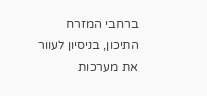ברחבי המזרח התיכון, בניסיון לעוור את מערכות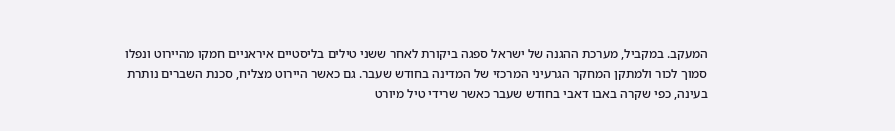המעקב. במקביל, מערכת ההגנה של ישראל ספגה ביקורת לאחר ששני טילים בליסטיים איראניים חמקו מהיירוט ונפלו סמוך לכור ולמתקן המחקר הגרעיני המרכזי של המדינה בחודש שעבר. גם כאשר היירוט מצליח, סכנת השברים נותרת בעינה, כפי שקרה באבו דאבי בחודש שעבר כאשר שרידי טיל מיורט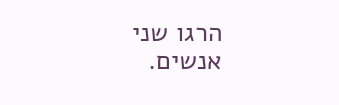הרגו שני אנשים.